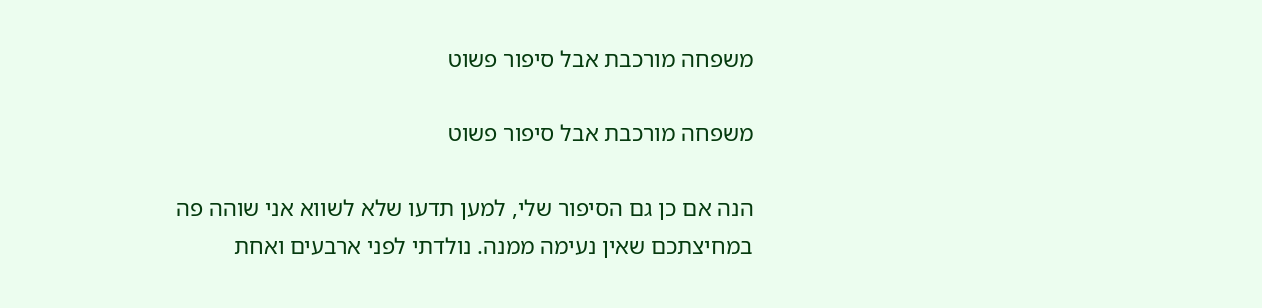משפחה מורכבת אבל סיפור פשוט

משפחה מורכבת אבל סיפור פשוט

הנה אם כן גם הסיפור שלי, למען תדעו שלא לשווא אני שוהה פה במחיצתכם שאין נעימה ממנה. נולדתי לפני ארבעים ואחת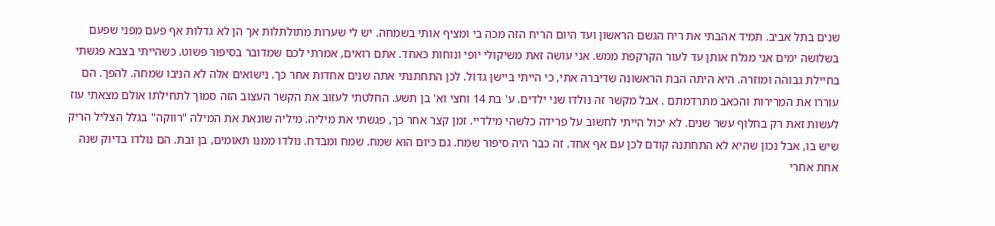שנים בתל אביב. תמיד אהבתי את ריח הגשם הראשון ועד היום הריח הזה מכה בי ומציף אותי בשמחה. יש לי שערות מתולתלות אך הן לא גדלות אף פעם מפני שפעם בשלושה ימים אני מגלח אותן עד לעור הקרקפת ממש. אני עושה זאת משיקולי יופי ונוחות כאחד. אתם רואים, אמרתי לכם שמדובר בסיפור פשוט. כשהייתי בצבא פגשתי בחיילת גבוהה ומוזרה. היא היתה הבת הראשונה שדיברה אתי, כי הייתי ביישן גדול. לכן התחתנתי אתה שנים אחדות אחר כך. נישואים אלה לא הניבו שמחה. להפך. הם עוררו את המרירות והכאב מתרדמתם . אבל מקשר זה נולדו שני ילדים. ע' בת 14 וחצי וא' בן תשע. החלטתי לעזוב את הקשר העצוב הזה סמוך לתחילתו אולם מצאתי עוז לעשות זאת רק בחלוף עשר שנים. לא יכול הייתי לחשוב על פרידה כלשהי מילדיי. זמן קצר אחר כך, פגשתי את מיליה. מיליה שונאת את המילה "רווקה" בגלל הצליל הריק שיש בו, אבל נכון שהיא לא התחתנה קודם לכן עם אף אחד. זה כבר היה סיפור שמח. גם כיום הוא שמח. שמח ומבדח. נולדו ממנו תאומים, בן ובת. הם נולדו בדיוק שנה אחת אחרי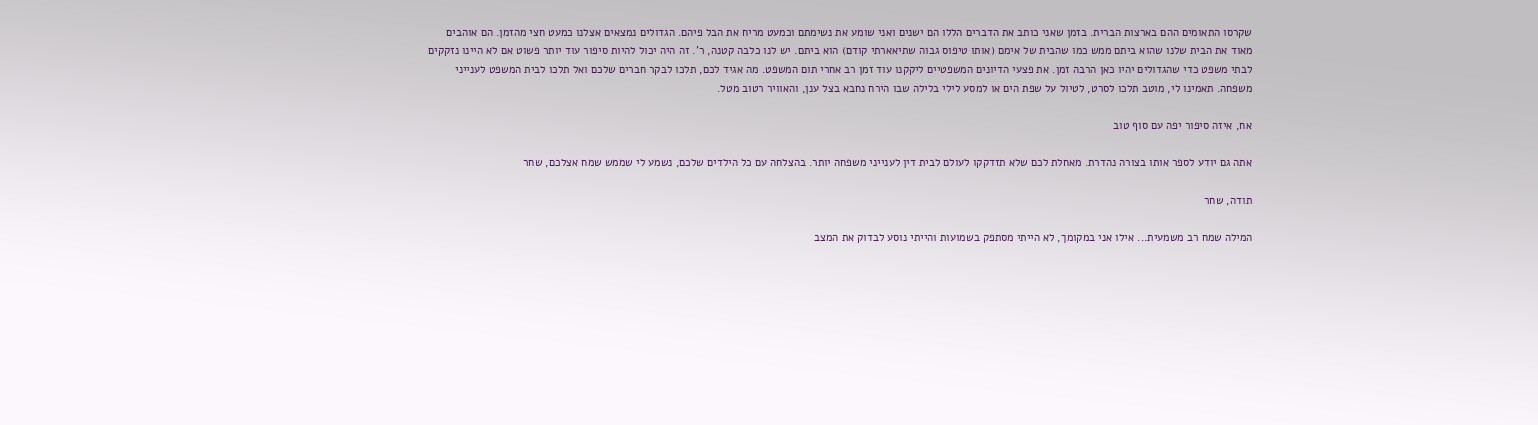שקרסו התאומים ההם בארצות הברית. בזמן שאני כותב את הדברים הללו הם ישנים ואני שומע את נשימתם וכמעט מריח את הבל פיהם. הגדולים נמצאים אצלנו כמעט חצי מהזמן. הם אוהבים מאוד את הבית שלנו שהוא ביתם ממש כמו שהבית של אימם (אותו טיפוס גבוה שתיאארתי קודם) הוא ביתם. יש לנו כלבה קטנה, ר'. זה היה יכול להיות סיפור עוד יותר פשוט אם לא היינו נזקקים לבתי משפט כדי שהגדולים יהיו כאן הרבה זמן. את פצעי הדיונים המשפטיים ליקקנו עוד זמן רב אחרי תום המשפט. מה אגיד לכם, תלכו לבקר חברים שלכם ואל תלכו לבית המשפט לענייני משפחה. תאמינו לי, מוטב תלכו לסרט, לטיול על שפת הים או למסע לילי בלילה שבו הירח נחבא בצל ענן, והאוויר רטוב מטל.

אח, איזה סיפור יפה עם סוף טוב

אתה גם יודע לספר אותו בצורה נהדרת. מאחלת לכם שלא תזדקקו לעולם לבית דין לענייני משפחה יותר. בהצלחה עם כל הילדים שלכם, נשמע לי שממש שמח אצלכם, שחר

תודה, שחר

המילה שמח רב משמעית... אילו אני במקומך, לא הייתי מסתפק בשמועות והייתי נוסע לבדוק את המצב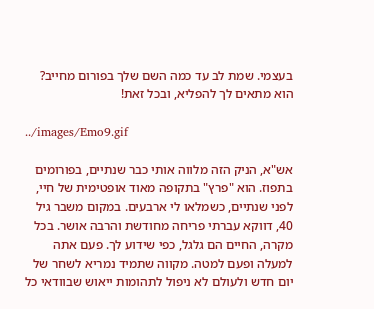בעצמי. שמת לב עד כמה השם שלך בפורום מחייב? הוא מתאים לך להפליא, ובכל זאת!

../images/Emo9.gif

אש"א, הניק הזה מלווה אותי כבר שנתיים, בפורומים בתפוז. הוא "פרץ" בתקופה מאוד אופטימית של חיי, לפני שנתיים, כשמלאו לי ארבעים. במקום משבר גיל 40, דווקא עברתי פריחה מחודשת והרבה אושר. בכל מקרה, החיים הם גלגל, כפי שידוע לך. פעם אתה למעלה ופעם למטה. מקווה שתמיד נמריא לשחר של יום חדש ולעולם לא ניפול לתהומות ייאוש שבוודאי כל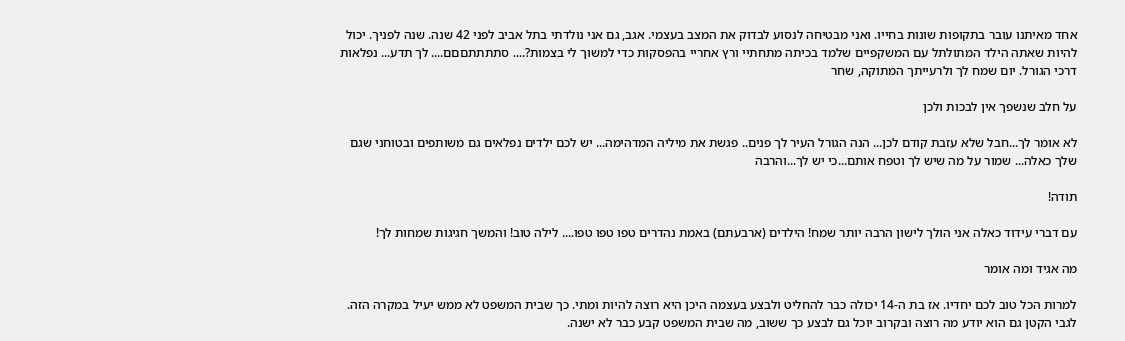אחד מאיתנו עובר בתקופות שונות בחייו. ואני מבטיחה לנסוע לבדוק את המצב בעצמי. אגב, גם אני נולדתי בתל אביב לפני 42 שנה. שנה לפניך. יכול להיות שאתה הילד המתולתל עם המשקפיים שלמד בכיתה מתחתיי ורץ אחריי בהפסקות כדי למשוך לי בצמות?.... סתתתתםםם.... לך תדע... נפלאות דרכי הגורל. יום שמח לך ולרעייתך המתוקה, שחר

על חלב שנשפך אין לבכות ולכן

לא אומר לך...חבל שלא עזבת קודם לכן... הנה הגורל העיר לך פנים.. פגשת את מיליה המדהימה... יש לכם ילדים נפלאים גם משותפים ובטוחני שגם שלך כאלה... שמור על מה שיש לך וטפח אותם...כי יש לך...והרבה

תודה!

עם דברי עידוד כאלה אני הולך לישון הרבה יותר שמח! הילדים (ארבעתם) באמת נהדרים טפו טפו טפו.... לילה טוב! והמשך חגיגות שמחות לך!

מה אגיד ומה אומר

למרות הכל טוב לכם יחדיו. אז בת ה-14 יכולה כבר להחליט ולבצע בעצמה היכן היא רוצה להיות ומתי. כך שבית המשפט לא ממש יעיל במקרה הזה. לגבי הקטן גם הוא יודע מה רוצה ובקרוב יוכל גם לבצע כך ששוב, מה שבית המשפט קבע כבר לא ישנה.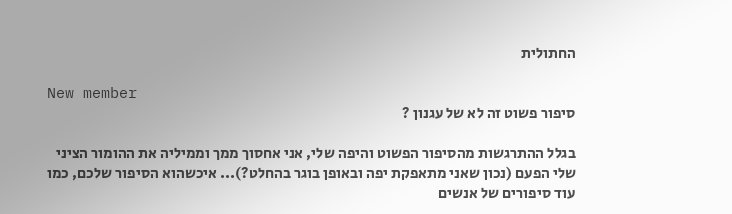החתולית

New member
סיפור פשוט זה לא של עגנון ?

בגלל ההתרגשות מהסיפור הפשוט והיפה שלי, אני אחסוך ממך וממיליה את ההומור הציני שלי הפעם (נכון שאני מתאפקת יפה ובאופן בוגר בהחלט?)... איכשהוא הסיפור שלכם, כמו עוד סיפורים של אנשים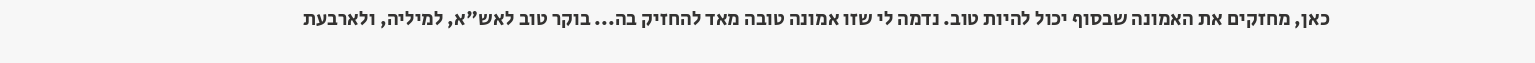כאן, מחזקים את האמונה שבסוף יכול להיות טוב. נדמה לי שזו אמונה טובה מאד להחזיק בה... בוקר טוב לאש"א, למיליה, ולארבעת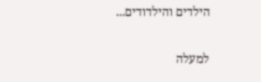הילדים והילדודים...

למעלה